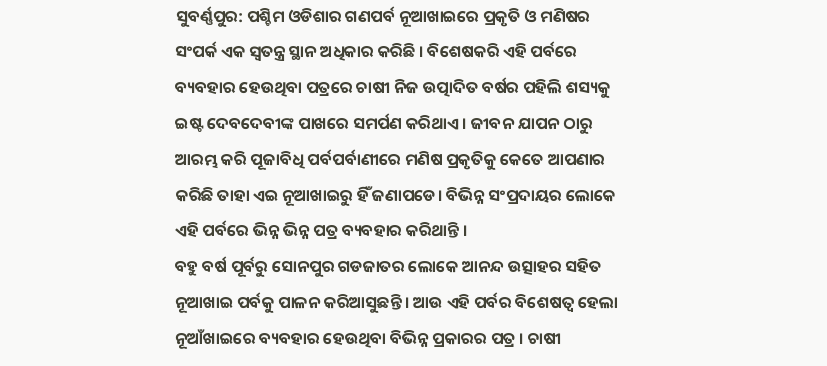ସୁବର୍ଣ୍ଣପୁର: ପଶ୍ଚିମ ଓଡିଶାର ଗଣପର୍ବ ନୂଆଖାଇରେ ପ୍ରକୃତି ଓ ମଣିଷର ସଂପର୍କ ଏକ ସ୍ବତନ୍ତ୍ର ସ୍ଥାନ ଅଧିକାର କରିଛି । ବିଶେଷକରି ଏହି ପର୍ବରେ ବ୍ୟବହାର ହେଉଥିବା ପତ୍ରରେ ଚାଷୀ ନିଜ ଉତ୍ପାଦିତ ବର୍ଷର ପହିଲି ଶସ୍ୟକୁ ଇଷ୍ଟ ଦେବଦେବୀଙ୍କ ପାଖରେ ସମର୍ପଣ କରିଥାଏ । ଜୀବନ ଯାପନ ଠାରୁ ଆରମ୍ଭ କରି ପୂଜାବିଧି ପର୍ବପର୍ବାଣୀରେ ମଣିଷ ପ୍ରକୃତିକୁ କେତେ ଆପଣାର କରିଛି ତାହା ଏଇ ନୂଆଖାଇରୁ ହିଁ ଜଣାପଡେ। ବିଭିନ୍ନ ସଂପ୍ରଦାୟର ଲୋକେ ଏହି ପର୍ବରେ ଭିନ୍ନ ଭିନ୍ନ ପତ୍ର ବ୍ୟବହାର କରିଥାନ୍ତି ।
ବହୁ ବର୍ଷ ପୂର୍ବରୁ ସୋନପୁର ଗଡଜାତର ଲୋକେ ଆନନ୍ଦ ଉତ୍ସାହର ସହିତ ନୂଆଖାଇ ପର୍ବକୁ ପାଳନ କରିଆସୁଛନ୍ତି । ଆଉ ଏହି ପର୍ବର ବିଶେଷତ୍ବ ହେଲା ନୂଆଁଖାଇରେ ବ୍ୟବହାର ହେଉଥିବା ବିଭିନ୍ନ ପ୍ରକାରର ପତ୍ର । ଚାଷୀ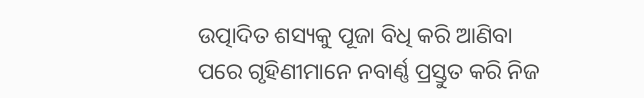ଉତ୍ପାଦିତ ଶସ୍ୟକୁ ପୂଜା ବିଧି କରି ଆଣିବା ପରେ ଗୃହିଣୀମାନେ ନବାର୍ଣ୍ଣ ପ୍ରସ୍ତୁତ କରି ନିଜ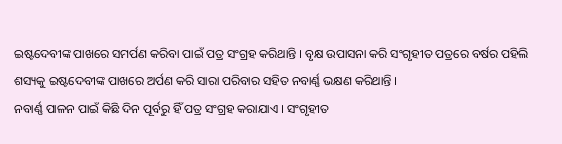ଇଷ୍ଟଦେବୀଙ୍କ ପାଖରେ ସମର୍ପଣ କରିବା ପାଇଁ ପତ୍ର ସଂଗ୍ରହ କରିଥାନ୍ତି । ବୃକ୍ଷ ଉପାସନା କରି ସଂଗୃହୀତ ପତ୍ରରେ ବର୍ଷର ପହିଲି ଶସ୍ୟକୁ ଇଷ୍ଟଦେବୀଙ୍କ ପାଖରେ ଅର୍ପଣ କରି ସାରା ପରିବାର ସହିତ ନବାର୍ଣ୍ଣ ଭକ୍ଷଣ କରିଥାନ୍ତି ।
ନବାର୍ଣ୍ଣ ପାଳନ ପାଇଁ କିଛି ଦିନ ପୂର୍ବରୁ ହିଁ ପତ୍ର ସଂଗ୍ରହ କରାଯାଏ । ସଂଗୃହୀତ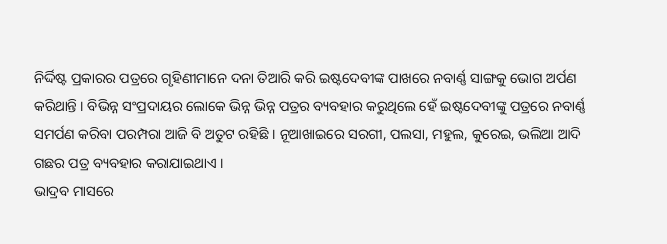ନିର୍ଦ୍ଦିଷ୍ଟ ପ୍ରକାରର ପତ୍ରରେ ଗୃହିଣୀମାନେ ଦନା ତିଆରି କରି ଇଷ୍ଟଦେବୀଙ୍କ ପାଖରେ ନବାର୍ଣ୍ଣ ସାଙ୍ଗକୁ ଭୋଗ ଅର୍ପଣ କରିଥାନ୍ତି । ବିଭିନ୍ନ ସଂପ୍ରଦାୟର ଲୋକେ ଭିନ୍ନ ଭିନ୍ନ ପତ୍ରର ବ୍ୟବହାର କରୁଥିଲେ ହେଁ ଇଷ୍ଟଦେବୀଙ୍କୁ ପତ୍ରରେ ନବାର୍ଣ୍ଣ ସମର୍ପଣ କରିବା ପରମ୍ପରା ଆଜି ବି ଅତୁଟ ରହିଛି । ନୂଆଖାଇରେ ସରଗୀ, ପଲସା, ମହୁଲ, କୁରେଇ, ଭଲିଆ ଆଦି ଗଛର ପତ୍ର ବ୍ୟବହାର କରାଯାଇଥାଏ ।
ଭାଦ୍ରବ ମାସରେ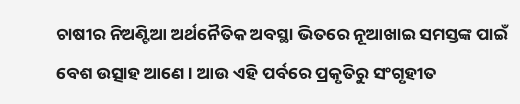ଚାଷୀର ନିଅଣ୍ଟିଆ ଅର୍ଥନୈତିକ ଅବସ୍ଥା ଭିତରେ ନୂଆଖାଇ ସମସ୍ତଙ୍କ ପାଇଁ ବେଶ ଉତ୍ସାହ ଆଣେ। ଆଉ ଏହି ପର୍ବରେ ପ୍ରକୃତିରୁ ସଂଗୃହୀତ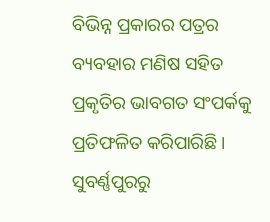ବିଭିନ୍ନ ପ୍ରକାରର ପତ୍ରର ବ୍ୟବହାର ମଣିଷ ସହିତ ପ୍ରକୃତିର ଭାବଗତ ସଂପର୍କକୁ ପ୍ରତିଫଳିତ କରିପାରିଛି ।
ସୁବର୍ଣ୍ଣପୁରରୁ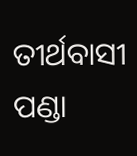ତୀର୍ଥବାସୀ ପଣ୍ଡା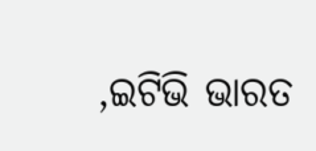,ଇଟିଭି ଭାରତ